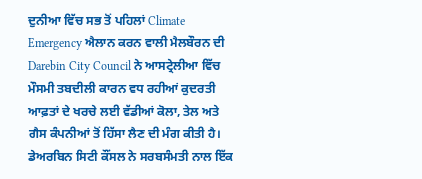ਦੁਨੀਆ ਵਿੱਚ ਸਭ ਤੋਂ ਪਹਿਲਾਂ Climate Emergency ਐਲਾਨ ਕਰਨ ਵਾਲੀ ਮੈਲਬੌਰਨ ਦੀ Darebin City Council ਨੇ ਆਸਟ੍ਰੇਲੀਆ ਵਿੱਚ ਮੌਸਮੀ ਤਬਦੀਲੀ ਕਾਰਨ ਵਧ ਰਹੀਆਂ ਕੁਦਰਤੀ ਆਫ਼ਤਾਂ ਦੇ ਖਰਚੇ ਲਈ ਵੱਡੀਆਂ ਕੋਲਾ, ਤੇਲ ਅਤੇ ਗੈਸ ਕੰਪਨੀਆਂ ਤੋਂ ਹਿੱਸਾ ਲੈਣ ਦੀ ਮੰਗ ਕੀਤੀ ਹੈ। ਡੇਅਰਬਿਨ ਸਿਟੀ ਕੌਂਸਲ ਨੇ ਸਰਬਸੰਮਤੀ ਨਾਲ ਇੱਕ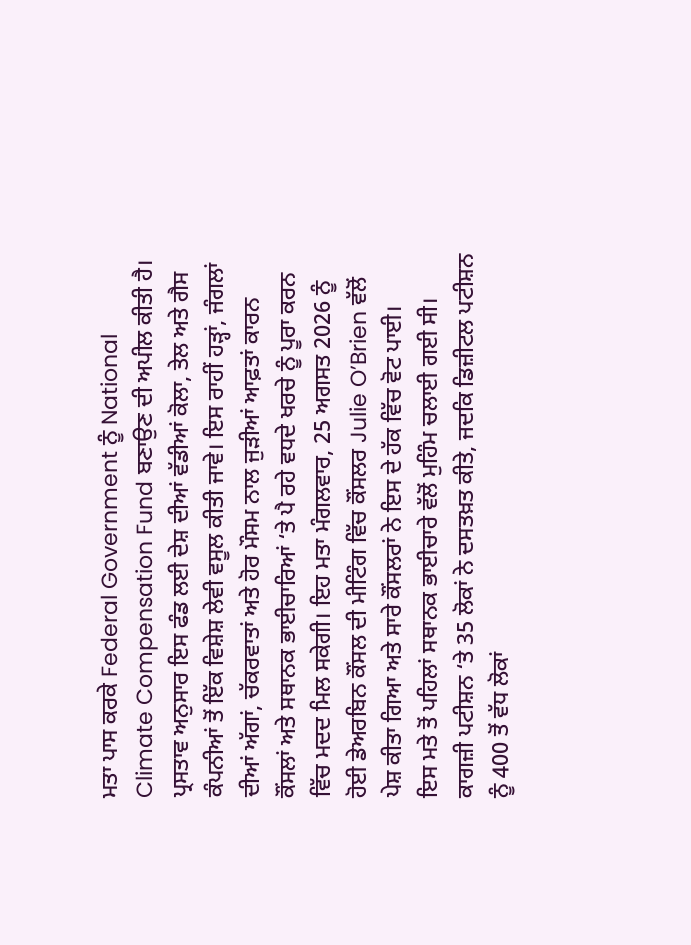ਮਤਾ ਪਾਸ ਕਰਕੇ Federal Government ਨੂੰ National Climate Compensation Fund ਬਣਾਉਣ ਦੀ ਅਪੀਲ ਕੀਤੀ ਹੈ। ਪ੍ਰਸਤਾਵ ਅਨੁਸਾਰ ਇਸ ਫੰਡ ਲਈ ਦੇਸ਼ ਦੀਆਂ ਵੱਡੀਆਂ ਕੋਲਾ, ਤੇਲ ਅਤੇ ਗੈਸ ਕੰਪਨੀਆਂ ਤੋਂ ਇੱਕ ਵਿਸ਼ੇਸ਼ ਲੇਵੀ ਵਸੂਲ ਕੀਤੀ ਜਾਵੇ। ਇਸ ਰਾਹੀਂ ਹੜ੍ਹਾਂ, ਜੰਗਲਾਂ ਦੀਆਂ ਅੱਗਾਂ, ਚੱਕਰਵਾਤਾਂ ਅਤੇ ਹੋਰ ਮੌਸਮ ਨਾਲ ਜੁੜੀਆਂ ਆਫ਼ਤਾਂ ਕਾਰਨ ਕੌਂਸਲਾਂ ਅਤੇ ਸਥਾਨਕ ਭਾਈਚਾਰਿਆਂ ‘ਤੇ ਪੈ ਰਹੇ ਵਧਦੇ ਖਰਚੇ ਨੂੰ ਪੂਰਾ ਕਰਨ ਵਿੱਚ ਮਦਦ ਮਿਲ ਸਕੇਗੀ। ਇਹ ਮਤਾ ਮੰਗਲਵਾਰ, 25 ਅਗਸਤ 2026 ਨੂੰ ਹੋਈ ਡੇਅਰਬਿਨ ਕੌਂਸਲ ਦੀ ਮੀਟਿੰਗ ਵਿੱਚ ਕੌਂਸਲਰ Julie O’Brien ਵੱਲੋਂ ਪੇਸ਼ ਕੀਤਾ ਗਿਆ ਅਤੇ ਸਾਰੇ ਕੌਂਸਲਰਾਂ ਨੇ ਇਸ ਦੇ ਹੱਕ ਵਿੱਚ ਵੋਟ ਪਾਈ।
ਇਸ ਮਤੇ ਤੋਂ ਪਹਿਲਾਂ ਸਥਾਨਕ ਭਾਈਚਾਰੇ ਵੱਲੋਂ ਮੁਹਿੰਮ ਚਲਾਈ ਗਈ ਸੀ। ਕਾਗਜ਼ੀ ਪਟੀਸ਼ਨ ‘ਤੇ 35 ਲੋਕਾਂ ਨੇ ਦਸਤਖ਼ਤ ਕੀਤੇ, ਜਦਕਿ ਡਿਜ਼ੀਟਲ ਪਟੀਸ਼ਨ ਨੂੰ 400 ਤੋਂ ਵੱਧ ਲੋਕਾਂ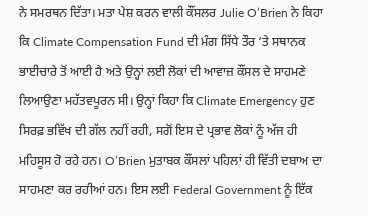ਨੇ ਸਮਰਥਨ ਦਿੱਤਾ। ਮਤਾ ਪੇਸ਼ ਕਰਨ ਵਾਲੀ ਕੌਂਸਲਰ Julie O’Brien ਨੇ ਕਿਹਾ ਕਿ Climate Compensation Fund ਦੀ ਮੰਗ ਸਿੱਧੇ ਤੌਰ ‘ਤੇ ਸਥਾਨਕ ਭਾਈਚਾਰੇ ਤੋਂ ਆਈ ਹੈ ਅਤੇ ਉਨ੍ਹਾਂ ਲਈ ਲੋਕਾਂ ਦੀ ਆਵਾਜ਼ ਕੌਂਸਲ ਦੇ ਸਾਹਮਣੇ ਲਿਆਉਣਾ ਮਹੱਤਵਪੂਰਨ ਸੀ। ਉਨ੍ਹਾਂ ਕਿਹਾ ਕਿ Climate Emergency ਹੁਣ ਸਿਰਫ਼ ਭਵਿੱਖ ਦੀ ਗੱਲ ਨਹੀਂ ਰਹੀ, ਸਗੋਂ ਇਸ ਦੇ ਪ੍ਰਭਾਵ ਲੋਕਾਂ ਨੂੰ ਅੱਜ ਹੀ ਮਹਿਸੂਸ ਹੋ ਰਹੇ ਹਨ। O’Brien ਮੁਤਾਬਕ ਕੌਂਸਲਾਂ ਪਹਿਲਾਂ ਹੀ ਵਿੱਤੀ ਦਬਾਅ ਦਾ ਸਾਹਮਣਾ ਕਰ ਰਹੀਆਂ ਹਨ। ਇਸ ਲਈ Federal Government ਨੂੰ ਇੱਕ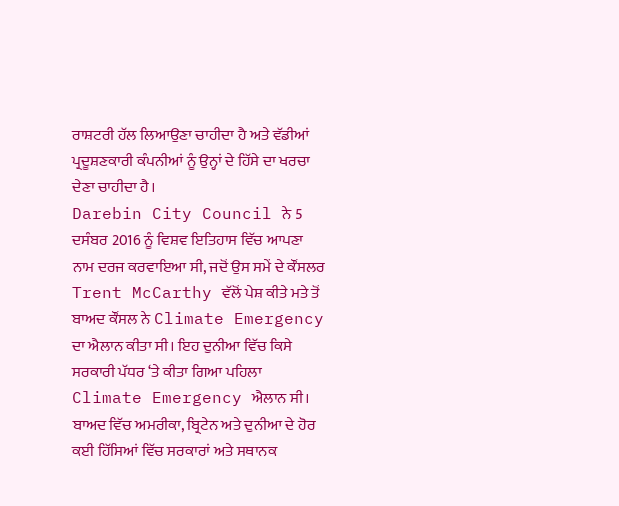ਰਾਸ਼ਟਰੀ ਹੱਲ ਲਿਆਉਣਾ ਚਾਹੀਦਾ ਹੈ ਅਤੇ ਵੱਡੀਆਂ ਪ੍ਰਦੂਸ਼ਣਕਾਰੀ ਕੰਪਨੀਆਂ ਨੂੰ ਉਨ੍ਹਾਂ ਦੇ ਹਿੱਸੇ ਦਾ ਖਰਚਾ ਦੇਣਾ ਚਾਹੀਦਾ ਹੈ।
Darebin City Council ਨੇ 5 ਦਸੰਬਰ 2016 ਨੂੰ ਵਿਸ਼ਵ ਇਤਿਹਾਸ ਵਿੱਚ ਆਪਣਾ ਨਾਮ ਦਰਜ ਕਰਵਾਇਆ ਸੀ, ਜਦੋਂ ਉਸ ਸਮੇਂ ਦੇ ਕੌਂਸਲਰ Trent McCarthy ਵੱਲੋਂ ਪੇਸ਼ ਕੀਤੇ ਮਤੇ ਤੋਂ ਬਾਅਦ ਕੌਂਸਲ ਨੇ Climate Emergency ਦਾ ਐਲਾਨ ਕੀਤਾ ਸੀ। ਇਹ ਦੁਨੀਆ ਵਿੱਚ ਕਿਸੇ ਸਰਕਾਰੀ ਪੱਧਰ ‘ਤੇ ਕੀਤਾ ਗਿਆ ਪਹਿਲਾ Climate Emergency ਐਲਾਨ ਸੀ। ਬਾਅਦ ਵਿੱਚ ਅਮਰੀਕਾ, ਬ੍ਰਿਟੇਨ ਅਤੇ ਦੁਨੀਆ ਦੇ ਹੋਰ ਕਈ ਹਿੱਸਿਆਂ ਵਿੱਚ ਸਰਕਾਰਾਂ ਅਤੇ ਸਥਾਨਕ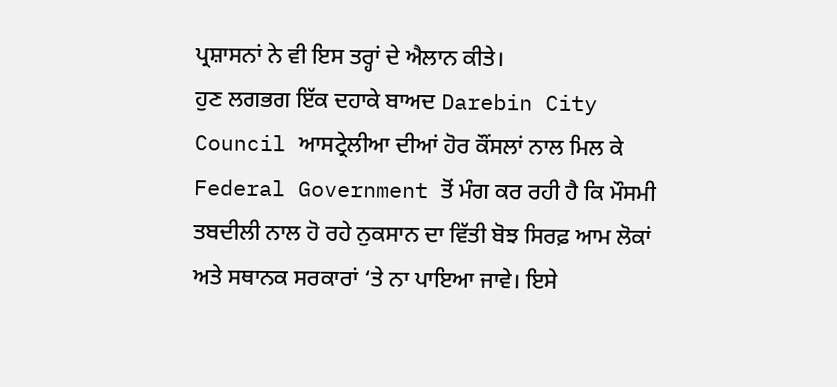ਪ੍ਰਸ਼ਾਸਨਾਂ ਨੇ ਵੀ ਇਸ ਤਰ੍ਹਾਂ ਦੇ ਐਲਾਨ ਕੀਤੇ।
ਹੁਣ ਲਗਭਗ ਇੱਕ ਦਹਾਕੇ ਬਾਅਦ Darebin City Council ਆਸਟ੍ਰੇਲੀਆ ਦੀਆਂ ਹੋਰ ਕੌਂਸਲਾਂ ਨਾਲ ਮਿਲ ਕੇ Federal Government ਤੋਂ ਮੰਗ ਕਰ ਰਹੀ ਹੈ ਕਿ ਮੌਸਮੀ ਤਬਦੀਲੀ ਨਾਲ ਹੋ ਰਹੇ ਨੁਕਸਾਨ ਦਾ ਵਿੱਤੀ ਬੋਝ ਸਿਰਫ਼ ਆਮ ਲੋਕਾਂ ਅਤੇ ਸਥਾਨਕ ਸਰਕਾਰਾਂ ‘ਤੇ ਨਾ ਪਾਇਆ ਜਾਵੇ। ਇਸੇ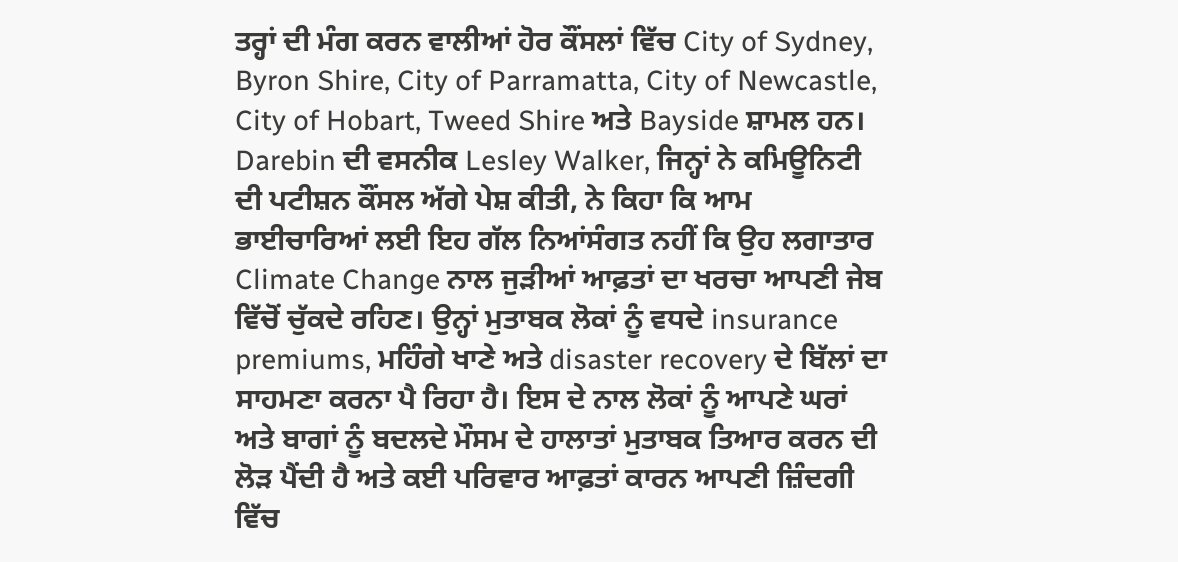ਤਰ੍ਹਾਂ ਦੀ ਮੰਗ ਕਰਨ ਵਾਲੀਆਂ ਹੋਰ ਕੌਂਸਲਾਂ ਵਿੱਚ City of Sydney, Byron Shire, City of Parramatta, City of Newcastle, City of Hobart, Tweed Shire ਅਤੇ Bayside ਸ਼ਾਮਲ ਹਨ।
Darebin ਦੀ ਵਸਨੀਕ Lesley Walker, ਜਿਨ੍ਹਾਂ ਨੇ ਕਮਿਊਨਿਟੀ ਦੀ ਪਟੀਸ਼ਨ ਕੌਂਸਲ ਅੱਗੇ ਪੇਸ਼ ਕੀਤੀ, ਨੇ ਕਿਹਾ ਕਿ ਆਮ ਭਾਈਚਾਰਿਆਂ ਲਈ ਇਹ ਗੱਲ ਨਿਆਂਸੰਗਤ ਨਹੀਂ ਕਿ ਉਹ ਲਗਾਤਾਰ Climate Change ਨਾਲ ਜੁੜੀਆਂ ਆਫ਼ਤਾਂ ਦਾ ਖਰਚਾ ਆਪਣੀ ਜੇਬ ਵਿੱਚੋਂ ਚੁੱਕਦੇ ਰਹਿਣ। ਉਨ੍ਹਾਂ ਮੁਤਾਬਕ ਲੋਕਾਂ ਨੂੰ ਵਧਦੇ insurance premiums, ਮਹਿੰਗੇ ਖਾਣੇ ਅਤੇ disaster recovery ਦੇ ਬਿੱਲਾਂ ਦਾ ਸਾਹਮਣਾ ਕਰਨਾ ਪੈ ਰਿਹਾ ਹੈ। ਇਸ ਦੇ ਨਾਲ ਲੋਕਾਂ ਨੂੰ ਆਪਣੇ ਘਰਾਂ ਅਤੇ ਬਾਗਾਂ ਨੂੰ ਬਦਲਦੇ ਮੌਸਮ ਦੇ ਹਾਲਾਤਾਂ ਮੁਤਾਬਕ ਤਿਆਰ ਕਰਨ ਦੀ ਲੋੜ ਪੈਂਦੀ ਹੈ ਅਤੇ ਕਈ ਪਰਿਵਾਰ ਆਫ਼ਤਾਂ ਕਾਰਨ ਆਪਣੀ ਜ਼ਿੰਦਗੀ ਵਿੱਚ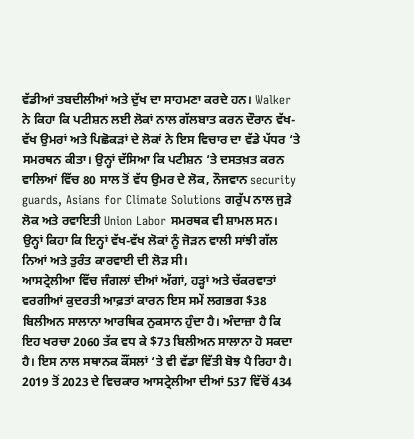ਵੱਡੀਆਂ ਤਬਦੀਲੀਆਂ ਅਤੇ ਦੁੱਖ ਦਾ ਸਾਹਮਣਾ ਕਰਦੇ ਹਨ। Walker ਨੇ ਕਿਹਾ ਕਿ ਪਟੀਸ਼ਨ ਲਈ ਲੋਕਾਂ ਨਾਲ ਗੱਲਬਾਤ ਕਰਨ ਦੌਰਾਨ ਵੱਖ-ਵੱਖ ਉਮਰਾਂ ਅਤੇ ਪਿਛੋਕੜਾਂ ਦੇ ਲੋਕਾਂ ਨੇ ਇਸ ਵਿਚਾਰ ਦਾ ਵੱਡੇ ਪੱਧਰ ‘ਤੇ ਸਮਰਥਨ ਕੀਤਾ। ਉਨ੍ਹਾਂ ਦੱਸਿਆ ਕਿ ਪਟੀਸ਼ਨ ‘ਤੇ ਦਸਤਖ਼ਤ ਕਰਨ ਵਾਲਿਆਂ ਵਿੱਚ 80 ਸਾਲ ਤੋਂ ਵੱਧ ਉਮਰ ਦੇ ਲੋਕ, ਨੌਜਵਾਨ security guards, Asians for Climate Solutions ਗਰੁੱਪ ਨਾਲ ਜੁੜੇ ਲੋਕ ਅਤੇ ਰਵਾਇਤੀ Union Labor ਸਮਰਥਕ ਵੀ ਸ਼ਾਮਲ ਸਨ। ਉਨ੍ਹਾਂ ਕਿਹਾ ਕਿ ਇਨ੍ਹਾਂ ਵੱਖ-ਵੱਖ ਲੋਕਾਂ ਨੂੰ ਜੋੜਨ ਵਾਲੀ ਸਾਂਝੀ ਗੱਲ ਨਿਆਂ ਅਤੇ ਤੁਰੰਤ ਕਾਰਵਾਈ ਦੀ ਲੋੜ ਸੀ।
ਆਸਟ੍ਰੇਲੀਆ ਵਿੱਚ ਜੰਗਲਾਂ ਦੀਆਂ ਅੱਗਾਂ, ਹੜ੍ਹਾਂ ਅਤੇ ਚੱਕਰਵਾਤਾਂ ਵਰਗੀਆਂ ਕੁਦਰਤੀ ਆਫ਼ਤਾਂ ਕਾਰਨ ਇਸ ਸਮੇਂ ਲਗਭਗ $38 ਬਿਲੀਅਨ ਸਾਲਾਨਾ ਆਰਥਿਕ ਨੁਕਸਾਨ ਹੁੰਦਾ ਹੈ। ਅੰਦਾਜ਼ਾ ਹੈ ਕਿ ਇਹ ਖਰਚਾ 2060 ਤੱਕ ਵਧ ਕੇ $73 ਬਿਲੀਅਨ ਸਾਲਾਨਾ ਹੋ ਸਕਦਾ ਹੈ। ਇਸ ਨਾਲ ਸਥਾਨਕ ਕੌਂਸਲਾਂ ‘ਤੇ ਵੀ ਵੱਡਾ ਵਿੱਤੀ ਬੋਝ ਪੈ ਰਿਹਾ ਹੈ। 2019 ਤੋਂ 2023 ਦੇ ਵਿਚਕਾਰ ਆਸਟ੍ਰੇਲੀਆ ਦੀਆਂ 537 ਵਿੱਚੋਂ 434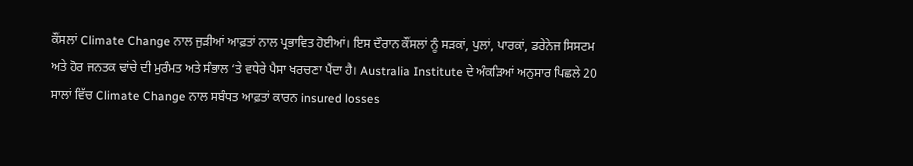ਕੌਂਸਲਾਂ Climate Change ਨਾਲ ਜੁੜੀਆਂ ਆਫ਼ਤਾਂ ਨਾਲ ਪ੍ਰਭਾਵਿਤ ਹੋਈਆਂ। ਇਸ ਦੌਰਾਨ ਕੌਂਸਲਾਂ ਨੂੰ ਸੜਕਾਂ, ਪੁਲਾਂ, ਪਾਰਕਾਂ, ਡਰੇਨੇਜ ਸਿਸਟਮ ਅਤੇ ਹੋਰ ਜਨਤਕ ਢਾਂਚੇ ਦੀ ਮੁਰੰਮਤ ਅਤੇ ਸੰਭਾਲ ‘ਤੇ ਵਧੇਰੇ ਪੈਸਾ ਖਰਚਣਾ ਪੈਂਦਾ ਹੈ। Australia Institute ਦੇ ਅੰਕੜਿਆਂ ਅਨੁਸਾਰ ਪਿਛਲੇ 20 ਸਾਲਾਂ ਵਿੱਚ Climate Change ਨਾਲ ਸਬੰਧਤ ਆਫ਼ਤਾਂ ਕਾਰਨ insured losses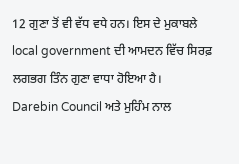12 ਗੁਣਾ ਤੋਂ ਵੀ ਵੱਧ ਵਧੇ ਹਨ। ਇਸ ਦੇ ਮੁਕਾਬਲੇ local government ਦੀ ਆਮਦਨ ਵਿੱਚ ਸਿਰਫ਼ ਲਗਭਗ ਤਿੰਨ ਗੁਣਾ ਵਾਧਾ ਹੋਇਆ ਹੈ।
Darebin Council ਅਤੇ ਮੁਹਿੰਮ ਨਾਲ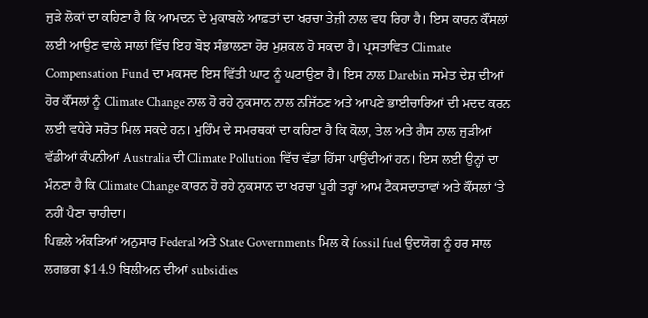ਜੁੜੇ ਲੋਕਾਂ ਦਾ ਕਹਿਣਾ ਹੈ ਕਿ ਆਮਦਨ ਦੇ ਮੁਕਾਬਲੇ ਆਫ਼ਤਾਂ ਦਾ ਖਰਚਾ ਤੇਜ਼ੀ ਨਾਲ ਵਧ ਰਿਹਾ ਹੈ। ਇਸ ਕਾਰਨ ਕੌਂਸਲਾਂ ਲਈ ਆਉਣ ਵਾਲੇ ਸਾਲਾਂ ਵਿੱਚ ਇਹ ਬੋਝ ਸੰਭਾਲਣਾ ਹੋਰ ਮੁਸ਼ਕਲ ਹੋ ਸਕਦਾ ਹੈ। ਪ੍ਰਸਤਾਵਿਤ Climate Compensation Fund ਦਾ ਮਕਸਦ ਇਸ ਵਿੱਤੀ ਘਾਟ ਨੂੰ ਘਟਾਉਣਾ ਹੈ। ਇਸ ਨਾਲ Darebin ਸਮੇਤ ਦੇਸ਼ ਦੀਆਂ ਹੋਰ ਕੌਂਸਲਾਂ ਨੂੰ Climate Change ਨਾਲ ਹੋ ਰਹੇ ਨੁਕਸਾਨ ਨਾਲ ਨਜਿੱਠਣ ਅਤੇ ਆਪਣੇ ਭਾਈਚਾਰਿਆਂ ਦੀ ਮਦਦ ਕਰਨ ਲਈ ਵਧੇਰੇ ਸਰੋਤ ਮਿਲ ਸਕਦੇ ਹਨ। ਮੁਹਿੰਮ ਦੇ ਸਮਰਥਕਾਂ ਦਾ ਕਹਿਣਾ ਹੈ ਕਿ ਕੋਲਾ, ਤੇਲ ਅਤੇ ਗੈਸ ਨਾਲ ਜੁੜੀਆਂ ਵੱਡੀਆਂ ਕੰਪਨੀਆਂ Australia ਦੀ Climate Pollution ਵਿੱਚ ਵੱਡਾ ਹਿੱਸਾ ਪਾਉਂਦੀਆਂ ਹਨ। ਇਸ ਲਈ ਉਨ੍ਹਾਂ ਦਾ ਮੰਨਣਾ ਹੈ ਕਿ Climate Change ਕਾਰਨ ਹੋ ਰਹੇ ਨੁਕਸਾਨ ਦਾ ਖਰਚਾ ਪੂਰੀ ਤਰ੍ਹਾਂ ਆਮ ਟੈਕਸਦਾਤਾਵਾਂ ਅਤੇ ਕੌਂਸਲਾਂ ‘ਤੇ ਨਹੀਂ ਪੈਣਾ ਚਾਹੀਦਾ।
ਪਿਛਲੇ ਅੰਕੜਿਆਂ ਅਨੁਸਾਰ Federal ਅਤੇ State Governments ਮਿਲ ਕੇ fossil fuel ਉਦਯੋਗ ਨੂੰ ਹਰ ਸਾਲ ਲਗਭਗ $14.9 ਬਿਲੀਅਨ ਦੀਆਂ subsidies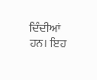ਦਿੰਦੀਆਂ ਹਨ। ਇਹ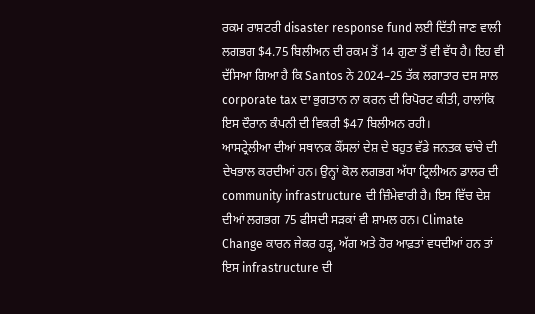ਰਕਮ ਰਾਸ਼ਟਰੀ disaster response fund ਲਈ ਦਿੱਤੀ ਜਾਣ ਵਾਲੀ ਲਗਭਗ $4.75 ਬਿਲੀਅਨ ਦੀ ਰਕਮ ਤੋਂ 14 ਗੁਣਾ ਤੋਂ ਵੀ ਵੱਧ ਹੈ। ਇਹ ਵੀ ਦੱਸਿਆ ਗਿਆ ਹੈ ਕਿ Santos ਨੇ 2024–25 ਤੱਕ ਲਗਾਤਾਰ ਦਸ ਸਾਲ corporate tax ਦਾ ਭੁਗਤਾਨ ਨਾ ਕਰਨ ਦੀ ਰਿਪੋਰਟ ਕੀਤੀ, ਹਾਲਾਂਕਿ ਇਸ ਦੌਰਾਨ ਕੰਪਨੀ ਦੀ ਵਿਕਰੀ $47 ਬਿਲੀਅਨ ਰਹੀ।
ਆਸਟ੍ਰੇਲੀਆ ਦੀਆਂ ਸਥਾਨਕ ਕੌਂਸਲਾਂ ਦੇਸ਼ ਦੇ ਬਹੁਤ ਵੱਡੇ ਜਨਤਕ ਢਾਂਚੇ ਦੀ ਦੇਖਭਾਲ ਕਰਦੀਆਂ ਹਨ। ਉਨ੍ਹਾਂ ਕੋਲ ਲਗਭਗ ਅੱਧਾ ਟ੍ਰਿਲੀਅਨ ਡਾਲਰ ਦੀ community infrastructure ਦੀ ਜ਼ਿੰਮੇਵਾਰੀ ਹੈ। ਇਸ ਵਿੱਚ ਦੇਸ਼ ਦੀਆਂ ਲਗਭਗ 75 ਫੀਸਦੀ ਸੜਕਾਂ ਵੀ ਸ਼ਾਮਲ ਹਨ। Climate Change ਕਾਰਨ ਜੇਕਰ ਹੜ੍ਹ, ਅੱਗ ਅਤੇ ਹੋਰ ਆਫ਼ਤਾਂ ਵਧਦੀਆਂ ਹਨ ਤਾਂ ਇਸ infrastructure ਦੀ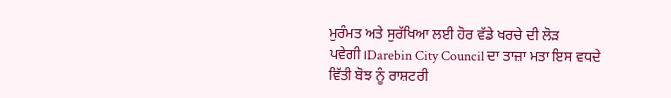ਮੁਰੰਮਤ ਅਤੇ ਸੁਰੱਖਿਆ ਲਈ ਹੋਰ ਵੱਡੇ ਖਰਚੇ ਦੀ ਲੋੜ ਪਵੇਗੀ।Darebin City Council ਦਾ ਤਾਜ਼ਾ ਮਤਾ ਇਸ ਵਧਦੇ ਵਿੱਤੀ ਬੋਝ ਨੂੰ ਰਾਸ਼ਟਰੀ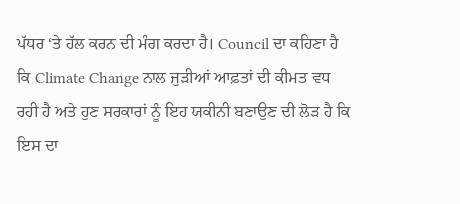ਪੱਧਰ ‘ਤੇ ਹੱਲ ਕਰਨ ਦੀ ਮੰਗ ਕਰਦਾ ਹੈ। Council ਦਾ ਕਹਿਣਾ ਹੈ ਕਿ Climate Change ਨਾਲ ਜੁੜੀਆਂ ਆਫ਼ਤਾਂ ਦੀ ਕੀਮਤ ਵਧ ਰਹੀ ਹੈ ਅਤੇ ਹੁਣ ਸਰਕਾਰਾਂ ਨੂੰ ਇਹ ਯਕੀਨੀ ਬਣਾਉਣ ਦੀ ਲੋੜ ਹੈ ਕਿ ਇਸ ਦਾ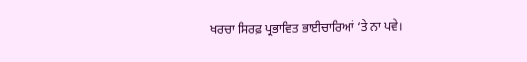ਖਰਚਾ ਸਿਰਫ਼ ਪ੍ਰਭਾਵਿਤ ਭਾਈਚਾਰਿਆਂ ‘ਤੇ ਨਾ ਪਵੇ।